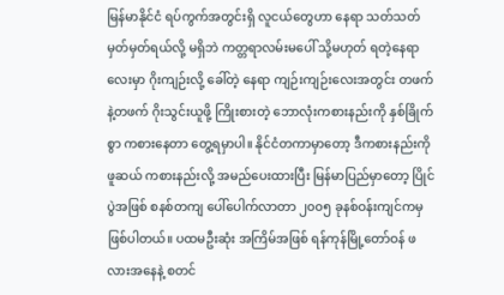မြန်မာနိုင်ငံ ရပ်ကွက်အတွင်းရှိ လူငယ်တွေဟာ နေရာ သတ်သတ်မှတ်မှတ်ရယ်လို့ မရှိဘဲ ကတ္တရာလမ်းမပေါ် သို့မဟုတ် ရတဲ့နေရာလေးမှာ ဂိုးကျဉ်းလို့ ခေါ်တဲ့ နေရာ ကျဉ်းကျဉ်းလေးအတွင်း တဖက်နဲ့တဖက် ဂိုးသွင်းယူဖို့ ကြိုးစားတဲ့ ဘောလုံးကစားနည်းကို နှစ်ခြိုက်စွာ ကစားနေတာ တွေ့ရမှာပါ။ နိုင်ငံတကာမှာတော့ ဒီကစားနည်းကို ဖူဆယ် ကစားနည်းလို့ အမည်ပေးထားပြီး မြန်မာပြည်မှာတော့ ပြိုင်ပွဲအဖြစ် စနစ်တကျ ပေါ်ပေါက်လာတာ ၂၀၀၅ ခုနစ်ဝန်းကျင်ကမှ ဖြစ်ပါတယ်။ ပထမဦးဆုံး အကြိမ်အဖြစ် ရန်ကုန်မြို့တော်ဝန် ဖလားအနေနဲ့ စတင်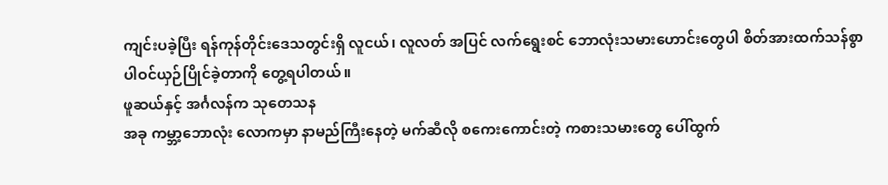ကျင်းပခဲ့ပြီး ရန်ကုန်တိုင်းဒေသတွင်းရှိ လူငယ်၊ လူလတ် အပြင် လက်ရွေးစင် ဘောလုံးသမားဟောင်းတွေပါ စိတ်အားထက်သန်စွာ ပါဝင်ယှဉ်ပြိုင်ခဲ့တာကို တွေ့ရပါတယ်။
ဖူဆယ်နှင့် အင်္ဂလန်က သုတေသန
အခု ကမ္ဘာ့ဘောလုံး လောကမှာ နာမည်ကြီးနေတဲ့ မက်ဆီလို စကေးကောင်းတဲ့ ကစားသမားတွေ ပေါ်ထွက်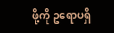ဖို့ကို ဥရောပရှိ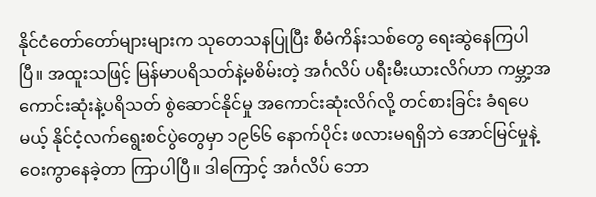နိုင်ငံတော်တော်များများက သုတေသနပြုပြီး စီမံကိန်းသစ်တွေ ရေးဆွဲနေကြပါပြီ။ အထူးသဖြင့် မြန်မာပရိသတ်နဲ့မစိမ်းတဲ့ အင်္ဂလိပ် ပရီးမီးယားလိဂ်ဟာ ကမ္ဘာ့အကောင်းဆုံးနဲ့ပရိသတ် စွဲဆောင်နိုင်မှု အကောင်းဆုံးလိဂ်လို့ တင်စားခြင်း ခံရပေမယ့် နိုင်ငံ့လက်ရွေးစင်ပွဲတွေမှာ ၁၉၆၆ နောက်ပိုင်း ဖလားမရရှိဘဲ အောင်မြင်မှုနဲ့ဝေးကွာနေခဲ့တာ ကြာပါပြီ။ ဒါကြောင့် အင်္ဂလိပ် ဘော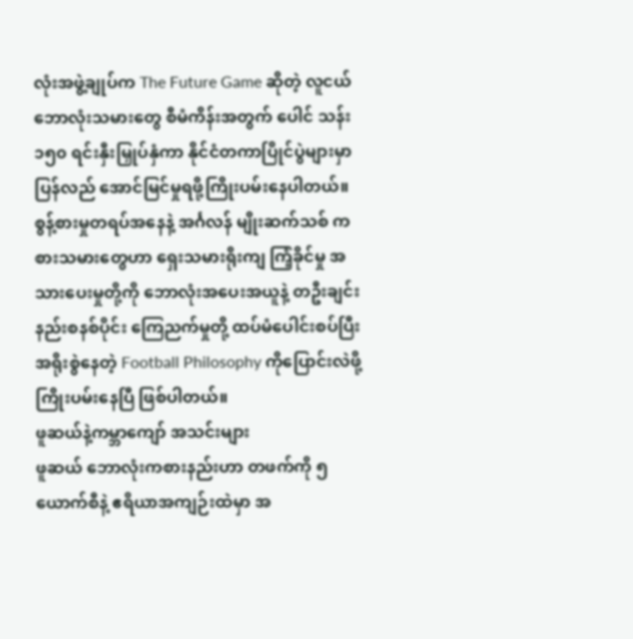လုံးအဖွဲ့ချုပ်က The Future Game ဆိုတဲ့ လူငယ်ဘောလုံးသမားတွေ စီမံကိန်းအတွက် ပေါင် သန်း ၁၅၀ ရင်းနှီးမြှုပ်နှံကာ နိုင်ငံတကာပြိုင်ပွဲများမှာ ပြန်လည် အောင်မြင်မှုရဖို့ကြိုးပမ်းနေပါတယ်။ စွန့်စားမှုတရပ်အနေနဲ့ အင်္ဂလန် မျိုးဆက်သစ် ကစားသမားတွေဟာ ရှေးသမားရိုးကျ ကြံ့ခိုင်မှု အသားပေးမှုတို့ကို ဘောလုံးအပေးအယူနဲ့ တဦးချင်း နည်းစနစ်ပိုင်း ကြေညက်မှုတို့ ထပ်မံပေါင်းစပ်ပြီး အရိုးစွဲနေတဲ့ Football Philosophy ကိုပြောင်းလဲဖို့ ကြိုးပမ်းနေပြီ ဖြစ်ပါတယ်။
ဖူဆယ်နဲ့ကမ္ဘာကျော် အသင်းများ
ဖူဆယ် ဘောလုံးကစားနည်းဟာ တဖက်ကို ၅ ယောက်စီနဲ့ ဧရိယာအကျဉ်းထဲမှာ အ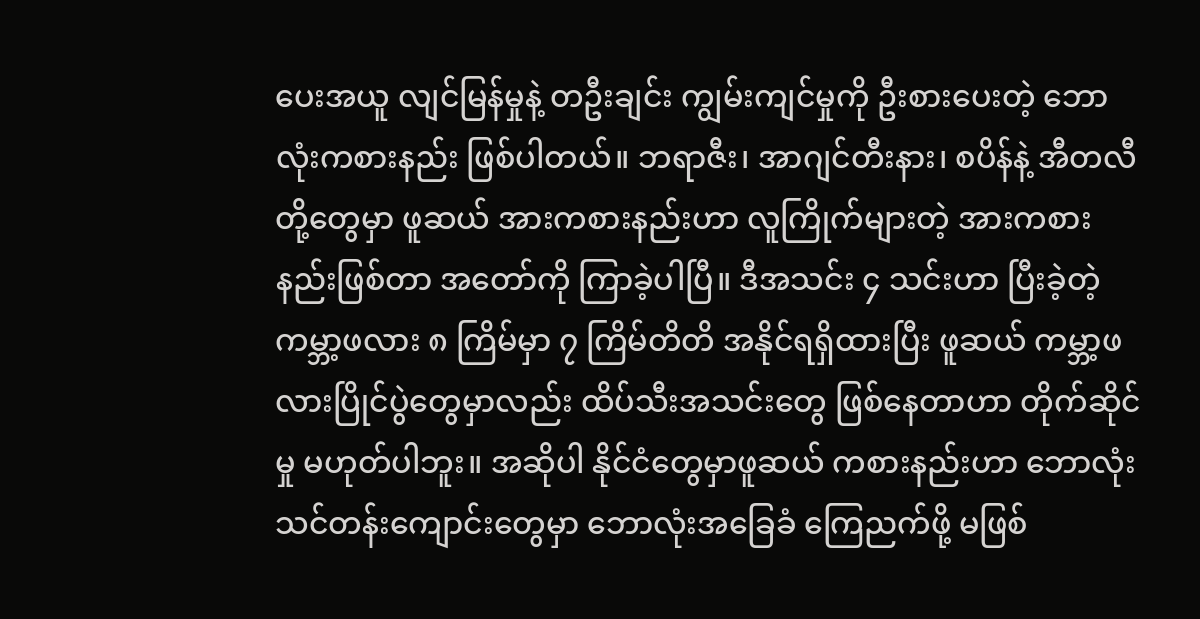ပေးအယူ လျင်မြန်မှုနဲ့ တဦးချင်း ကျွမ်းကျင်မှုကို ဦးစားပေးတဲ့ ဘောလုံးကစားနည်း ဖြစ်ပါတယ်။ ဘရာဇီး၊ အာဂျင်တီးနား၊ စပိန်နဲ့ အီတလီတို့တွေမှာ ဖူဆယ် အားကစားနည်းဟာ လူကြိုက်များတဲ့ အားကစားနည်းဖြစ်တာ အတော်ကို ကြာခဲ့ပါပြီ။ ဒီအသင်း ၄ သင်းဟာ ပြီးခဲ့တဲ့ ကမ္ဘာ့ဖလား ၈ ကြိမ်မှာ ၇ ကြိမ်တိတိ အနိုင်ရရှိထားပြီး ဖူဆယ် ကမ္ဘာ့ဖလားပြိုင်ပွဲတွေမှာလည်း ထိပ်သီးအသင်းတွေ ဖြစ်နေတာဟာ တိုက်ဆိုင်မှု မဟုတ်ပါဘူး။ အဆိုပါ နိုင်ငံတွေမှာဖူဆယ် ကစားနည်းဟာ ဘောလုံး သင်တန်းကျောင်းတွေမှာ ဘောလုံးအခြေခံ ကြေညက်ဖို့ မဖြစ်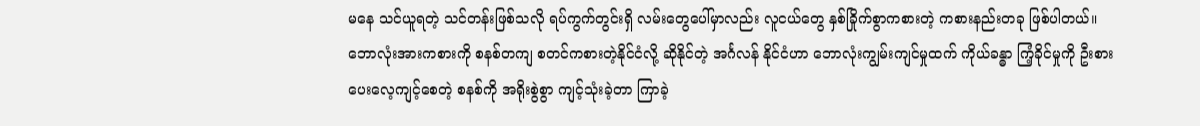မနေ သင်ယူရတဲ့ သင်တန်းဖြစ်သလို ရပ်ကွက်တွင်းရှိ လမ်းတွေပေါ်မှာလည်း လူငယ်တွေ နှစ်ခြိုက်စွာကစားတဲ့ ကစားနည်းတခု ဖြစ်ပါတယ်။
ဘောလုံးအားကစားကို စနစ်တကျ စတင်ကစားတဲ့နိုင်ငံလို့ ဆိုနိုင်တဲ့ အင်္ဂလန် နိုင်ငံဟာ ဘောလုံးကျွမ်းကျင်မှုထက် ကိုယ်ခန္ဓာ ကြံ့ခိုင်မှုကို ဦးစားပေးလေ့ကျင့်စေတဲ့ စနစ်ကို အရိုးစွဲစွာ ကျင့်သုံးခဲ့တာ ကြာခဲ့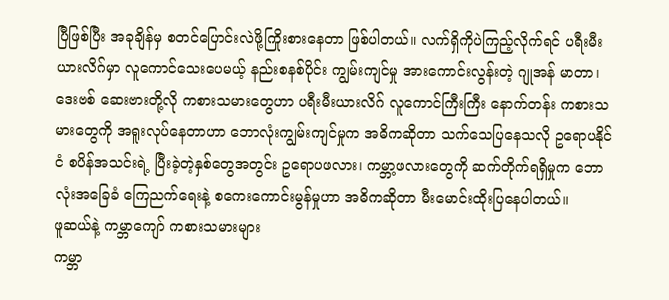ပြီဖြစ်ပြီး အခုချိန်မှ စတင်ပြောင်းလဲဖို့ကြိုးစားနေတာ ဖြစ်ပါတယ်။ လက်ရှိကိုပဲကြည့်လိုက်ရင် ပရီးမီးယားလိဂ်မှာ လူကောင်သေးပေမယ့် နည်းစနစ်ပိုင်း ကျွမ်းကျင်မှု အားကောင်းလွန်းတဲ့ ဂျုအန် မာတာ၊ ဒေးဗစ် ဆေးဗားတို့လို ကစားသမားတွေဟာ ပရီးမီးယားလိဂ် လူကောင်ကြီးကြီး နောက်တန်း ကစားသမားတွေကို အရူးလုပ်နေတာဟာ ဘောလုံးကျွမ်းကျင်မှုက အဓိကဆိုတာ သက်သေပြနေသလို ဥရောပနိုင်ငံ စပိန်အသင်းရဲ့ ပြီးခဲ့တဲ့နှစ်တွေအတွင်း ဥရောပဖလား၊ ကမ္ဘာ့ဖလားတွေကို ဆက်တိုက်ရရှိမှုက ဘောလုံးအခြေခံ ကြေညက်ရေးနဲ့ စကေးကောင်းမွန်မှုဟာ အဓိကဆိုတာ မီးမောင်းထိုးပြနေပါတယ်။
ဖူဆယ်နဲ့ ကမ္ဘာကျော် ကစားသမားများ
ကမ္ဘာ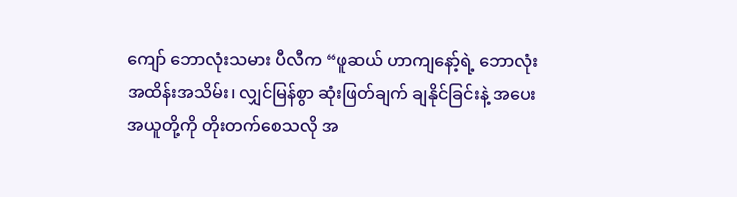ကျော် ဘောလုံးသမား ပီလီက “ဖူဆယ် ဟာကျနော့်ရဲ့ ဘောလုံးအထိန်းအသိမ်း၊ လျှင်မြန်စွာ ဆုံးဖြတ်ချက် ချနိုင်ခြင်းနဲ့ အပေးအယူတို့ကို တိုးတက်စေသလို အ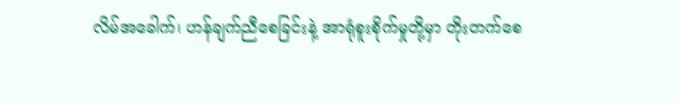လိမ်အခေါက်၊ ဟန်ချက်ညီစေခြင်းနဲ့ အာရုံစူးစိုက်မှုတို့မှာ တိုးတက်စေ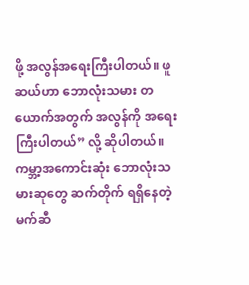ဖို့ အလွန်အရေးကြီးပါတယ်။ ဖူဆယ်ဟာ ဘောလုံးသမား တယောက်အတွက် အလွန်ကို အရေးကြီးပါတယ်” လို့ ဆိုပါတယ်။
ကမ္ဘာ့အကောင်းဆုံး ဘောလုံးသမားဆုတွေ ဆက်တိုက် ရရှိနေတဲ့ မက်ဆီ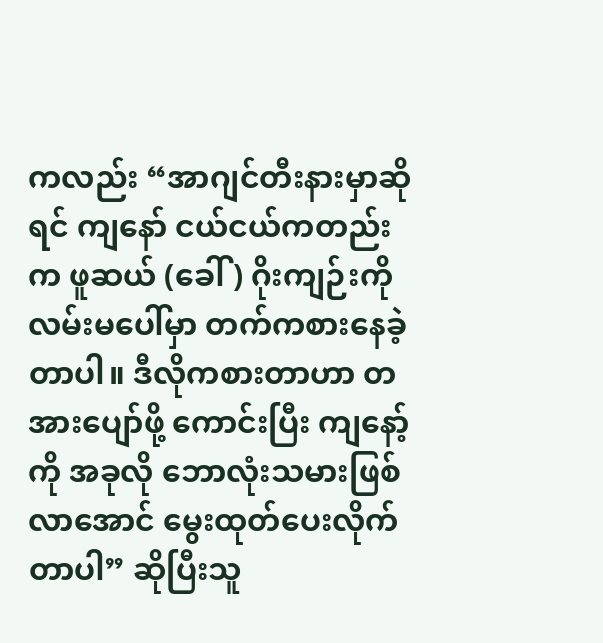ကလည်း “အာဂျင်တီးနားမှာဆိုရင် ကျနော် ငယ်ငယ်ကတည်းက ဖူဆယ် (ခေါ်) ဂိုးကျဉ်းကို လမ်းမပေါ်မှာ တက်ကစားနေခဲ့တာပါ။ ဒီလိုကစားတာဟာ တအားပျော်ဖို့ ကောင်းပြီး ကျနော့်ကို အခုလို ဘောလုံးသမားဖြစ်လာအောင် မွေးထုတ်ပေးလိုက်တာပါ” ဆိုပြီးသူ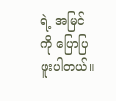ရဲ့ အမြင်ကို ပြောပြဖူးပါတယ်။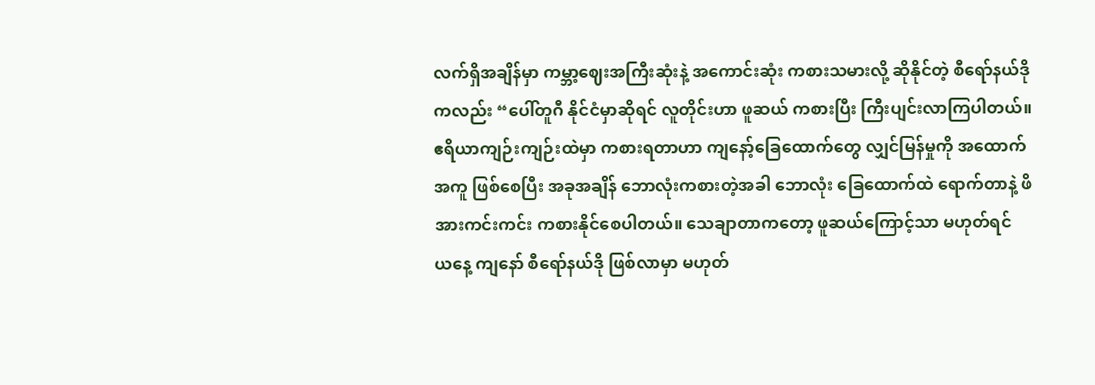လက်ရှိအချိန်မှာ ကမ္ဘာ့ဈေးအကြီးဆုံးနဲ့ အကောင်းဆုံး ကစားသမားလို့ ဆိုနိုင်တဲ့ စီရော်နယ်ဒိုကလည်း “ပေါ်တူဂီ နိုင်ငံမှာဆိုရင် လူတိုင်းဟာ ဖူဆယ် ကစားပြီး ကြီးပျင်းလာကြပါတယ်။ ဧရိယာကျဉ်းကျဉ်းထဲမှာ ကစားရတာဟာ ကျနော့်ခြေထောက်တွေ လျှင်မြန်မှုကို အထောက်အကူ ဖြစ်စေပြီး အခုအချိန် ဘောလုံးကစားတဲ့အခါ ဘောလုံး ခြေထောက်ထဲ ရောက်တာနဲ့ ဖိအားကင်းကင်း ကစားနိုင်စေပါတယ်။ သေချာတာကတော့ ဖူဆယ်ကြောင့်သာ မဟုတ်ရင် ယနေ့ ကျနော် စီရော်နယ်ဒို ဖြစ်လာမှာ မဟုတ်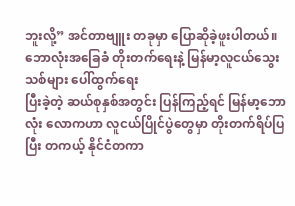ဘူးလို့” အင်တာဗျူး တခုမှာ ပြောဆိုခဲ့ဖူးပါတယ်။
ဘောလုံးအခြေခံ တိုးတက်ရေးနဲ့ မြန်မာ့လူငယ်သွေးသစ်များ ပေါ်ထွက်ရေး
ပြီးခဲ့တဲ့ ဆယ်စုနှစ်အတွင်း ပြန်ကြည့်ရင် မြန်မာ့ဘောလုံး လောကဟာ လူငယ်ပြိုင်ပွဲတွေမှာ တိုးတက်ရိပ်ပြပြီး တကယ့် နိုင်ငံတကာ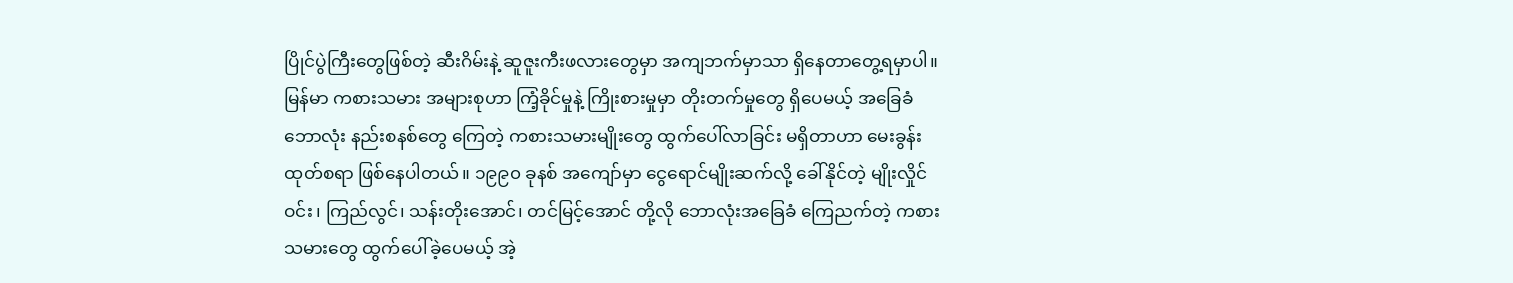ပြိုင်ပွဲကြီးတွေဖြစ်တဲ့ ဆီးဂိမ်းနဲ့ ဆူဇူးကီးဖလားတွေမှာ အကျဘက်မှာသာ ရှိနေတာတွေ့ရမှာပါ။ မြန်မာ ကစားသမား အများစုဟာ ကြံ့ခိုင်မှုနဲ့ ကြိုးစားမှုမှာ တိုးတက်မှုတွေ ရှိပေမယ့် အခြေခံဘောလုံး နည်းစနစ်တွေ ကြေတဲ့ ကစားသမားမျိုးတွေ ထွက်ပေါ်လာခြင်း မရှိတာဟာ မေးခွန်းထုတ်စရာ ဖြစ်နေပါတယ်။ ၁၉၉၀ ခုနစ် အကျော်မှာ ငွေရောင်မျိုးဆက်လို့ ခေါ်နိုင်တဲ့ မျိုးလှိုင်ဝင်း၊ ကြည်လွင်၊ သန်းတိုးအောင်၊ တင်မြင့်အောင် တို့လို ဘောလုံးအခြေခံ ကြေညက်တဲ့ ကစားသမားတွေ ထွက်ပေါ်ခဲ့ပေမယ့် အဲ့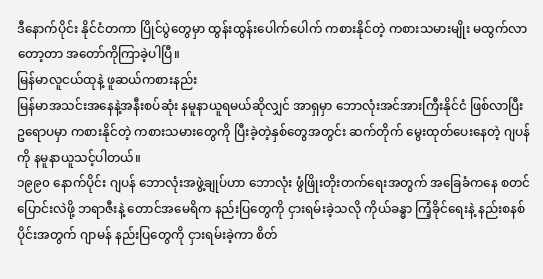ဒီနောက်ပိုင်း နိုင်ငံတကာ ပြိုင်ပွဲတွေမှာ ထွန်းထွန်းပေါက်ပေါက် ကစားနိုင်တဲ့ ကစားသမားမျိုး မထွက်လာတော့တာ အတော်ကိုကြာခဲ့ပါပြီ။
မြန်မာလူငယ်ထုနဲ့ ဖူဆယ်ကစားနည်း
မြန်မာအသင်းအနေနဲ့အနီးစပ်ဆုံး နမူနာယူရမယ်ဆိုလျှင် အာရှမှာ ဘောလုံးအင်အားကြီးနိုင်ငံ ဖြစ်လာပြီး ဥရောပမှာ ကစားနိုင်တဲ့ ကစားသမားတွေကို ပြီးခဲ့တဲ့နှစ်တွေအတွင်း ဆက်တိုက် မွေးထုတ်ပေးနေတဲ့ ဂျပန်ကို နမူနာယူသင့်ပါတယ်။
၁၉၉၀ နောက်ပိုင်း ဂျပန် ဘောလုံးအဖွဲ့ချုပ်ဟာ ဘောလုံး ဖွံဖြိုးတိုးတက်ရေးအတွက် အခြေခံကနေ စတင်ပြောင်းလဲဖို့ ဘရာဇီးနဲ့ တောင်အမေရိက နည်းပြတွေကို ငှားရမ်းခဲ့သလို ကိုယ်ခန္ဓာ ကြံ့ခိုင်ရေးနဲ့ နည်းစနစ်ပိုင်းအတွက် ဂျာမန် နည်းပြတွေကို ငှားရမ်းခဲ့ကာ စိတ်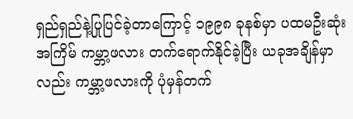ရှည်ရှည်နဲ့ပြုပြင်ခဲ့တာကြောင့် ၁၉၉၈ ခုနစ်မှာ ပထမဦးဆုံးအကြိမ် ကမ္ဘာ့ဖလား တက်ရောက်နိုင်ခဲ့ပြီး ယခုအချိန်မှာလည်း ကမ္ဘာ့ဖလားကို ပုံမှန်တက်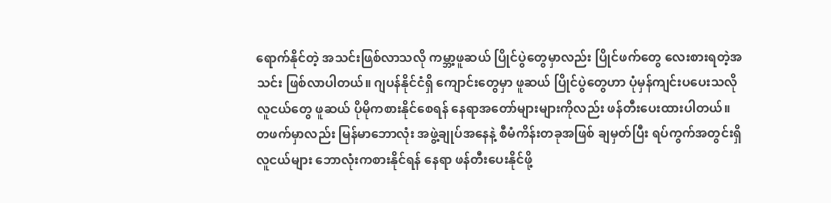ရောက်နိုင်တဲ့ အသင်းဖြစ်လာသလို ကမ္ဘာ့ဖူဆယ် ပြိုင်ပွဲတွေမှာလည်း ပြိုင်ဖက်တွေ လေးစားရတဲ့အသင်း ဖြစ်လာပါတယ်။ ဂျပန်နိုင်ငံရှိ ကျောင်းတွေမှာ ဖူဆယ် ပြိုင်ပွဲတွေဟာ ပုံမှန်ကျင်းပပေးသလို လူငယ်တွေ ဖူဆယ် ပိုမိုကစားနိုင်စေရန် နေရာအတော်များများကိုလည်း ဖန်တီးပေးထားပါတယ်။
တဖက်မှာလည်း မြန်မာဘောလုံး အဖွဲ့ချုပ်အနေနဲ့ စီမံကိန်းတခုအဖြစ် ချမှတ်ပြီး ရပ်ကွက်အတွင်းရှိ လူငယ်များ ဘောလုံးကစားနိုင်ရန် နေရာ ဖန်တီးပေးနိုင်ဖို့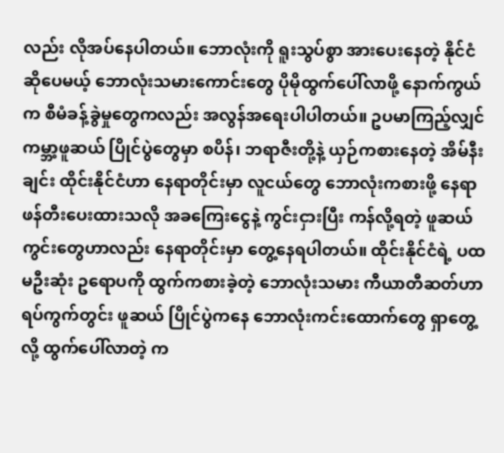လည်း လိုအပ်နေပါတယ်။ ဘောလုံးကို ရူးသွပ်စွာ အားပေးနေတဲ့ နိုင်ငံဆိုပေမယ့် ဘောလုံးသမားကောင်းတွေ ပိုမိုထွက်ပေါ်လာဖို့ နောက်ကွယ်က စီမံခန့်ခွဲမှုတွေကလည်း အလွန်အရေးပါပါတယ်။ ဥပမာကြည့်လျှင် ကမ္ဘာ့ဖူဆယ် ပြိုင်ပွဲတွေမှာ စပိန်၊ ဘရာဇီးတို့နဲ့ ယှဉ်ကစားနေတဲ့ အိမ်နီးချင်း ထိုင်းနိုင်ငံဟာ နေရာတိုင်းမှာ လူငယ်တွေ ဘောလုံးကစားဖို့ နေရာဖန်တီးပေးထားသလို အခကြေးငွေနဲ့ ကွင်းငှားပြီး ကန်လို့ရတဲ့ ဖူဆယ်ကွင်းတွေဟာလည်း နေရာတိုင်းမှာ တွေ့နေရပါတယ်။ ထိုင်းနိုင်ငံရဲ့ ပထမဦးဆုံး ဥရောပကို ထွက်ကစားခဲ့တဲ့ ဘောလုံးသမား ကီယာတီဆတ်ဟာ ရပ်ကွက်တွင်း ဖူဆယ် ပြိုင်ပွဲကနေ ဘောလုံးကင်းထောက်တွေ ရှာတွေ့လို့ ထွက်ပေါ်လာတဲ့ က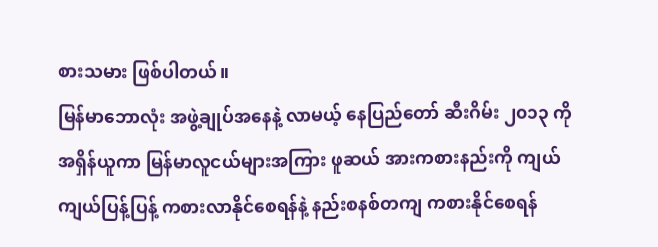စားသမား ဖြစ်ပါတယ်။
မြန်မာဘောလုံး အဖွဲ့ချုပ်အနေနဲ့ လာမယ့် နေပြည်တော် ဆီးဂိမ်း ၂၀၁၃ ကို အရှိန်ယူကာ မြန်မာလူငယ်များအကြား ဖူဆယ် အားကစားနည်းကို ကျယ်ကျယ်ပြန့်ပြန့် ကစားလာနိုင်စေရန်နဲ့ နည်းစနစ်တကျ ကစားနိုင်စေရန်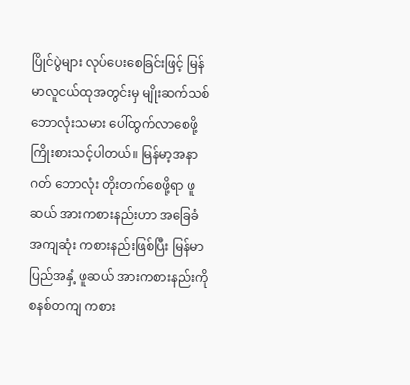ပြိုင်ပွဲများ လုပ်ပေးစေခြင်းဖြင့် မြန်မာလူငယ်ထုအတွင်းမှ မျိုးဆက်သစ် ဘောလုံးသမား ပေါ်ထွက်လာစေဖို့ ကြိုးစားသင့်ပါတယ်။ မြန်မာ့အနာဂတ် ဘောလုံး တိုးတက်စေဖို့ရာ ဖူဆယ် အားကစားနည်းဟာ အခြေခံအကျဆုံး ကစားနည်းဖြစ်ပြီး မြန်မာပြည်အနှံ့ ဖူဆယ် အားကစားနည်းကို စနစ်တကျ ကစား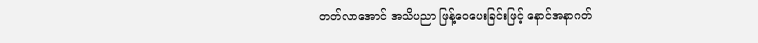တတ်လာအောင် အသိပညာ ဖြန့်ဝေပေးခြင်းဖြင့် နောင်အနာဂတ်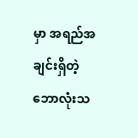မှာ အရည်အချင်းရှိတဲ့ ဘောလုံးသ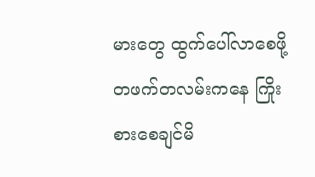မားတွေ ထွက်ပေါ်လာစေဖို့တဖက်တလမ်းကနေ ကြိုးစားစေချင်မိ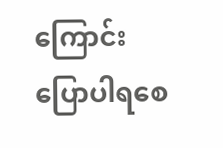ကြောင်း ပြောပါရစေ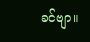ခင်ဗျာ။